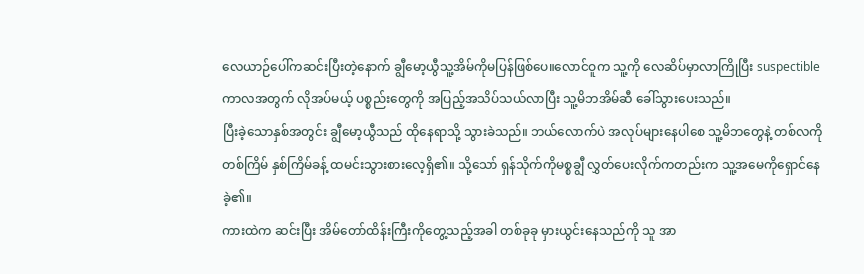လေယာဉ်ပေါ်ကဆင်းပြီးတဲ့နောက် ချွီမော့ယွီသူ့အိမ်ကိုမပြန်ဖြစ်ပေ။လောင်ဝူက သူ့ကို လေဆိပ်မှာလာကြိုပြီး suspectibleကာလအတွက် လိုအပ်မယ့် ပစ္စည်းတွေကို အပြည့်အသိပ်သယ်လာပြီး သူ့မိဘအိမ်ဆီ ခေါ်သွားပေးသည်။
ပြီးခဲ့သောနှစ်အတွင်း ချွီမော့ယွီသည် ထိုနေရာသို့ သွားခဲသည်။ ဘယ်လောက်ပဲ အလုပ်များနေပါစေ သူ့မိဘတွေနဲ့ တစ်လကို တစ်ကြိမ် နှစ်ကြိမ်ခန့် ထမင်းသွားစားလေ့ရှိ၏။ သို့သော် ရှန်သိုက်ကိုမစ္စချွီ လွှတ်ပေးလိုက်ကတည်းက သူ့အမေကိုရှောင်နေခဲ့၏။
ကားထဲက ဆင်းပြီး အိမ်တော်ထိန်းကြီးကိုတွေ့သည့်အခါ တစ်ခုခု မှားယွင်းနေသည်ကို သူ အာ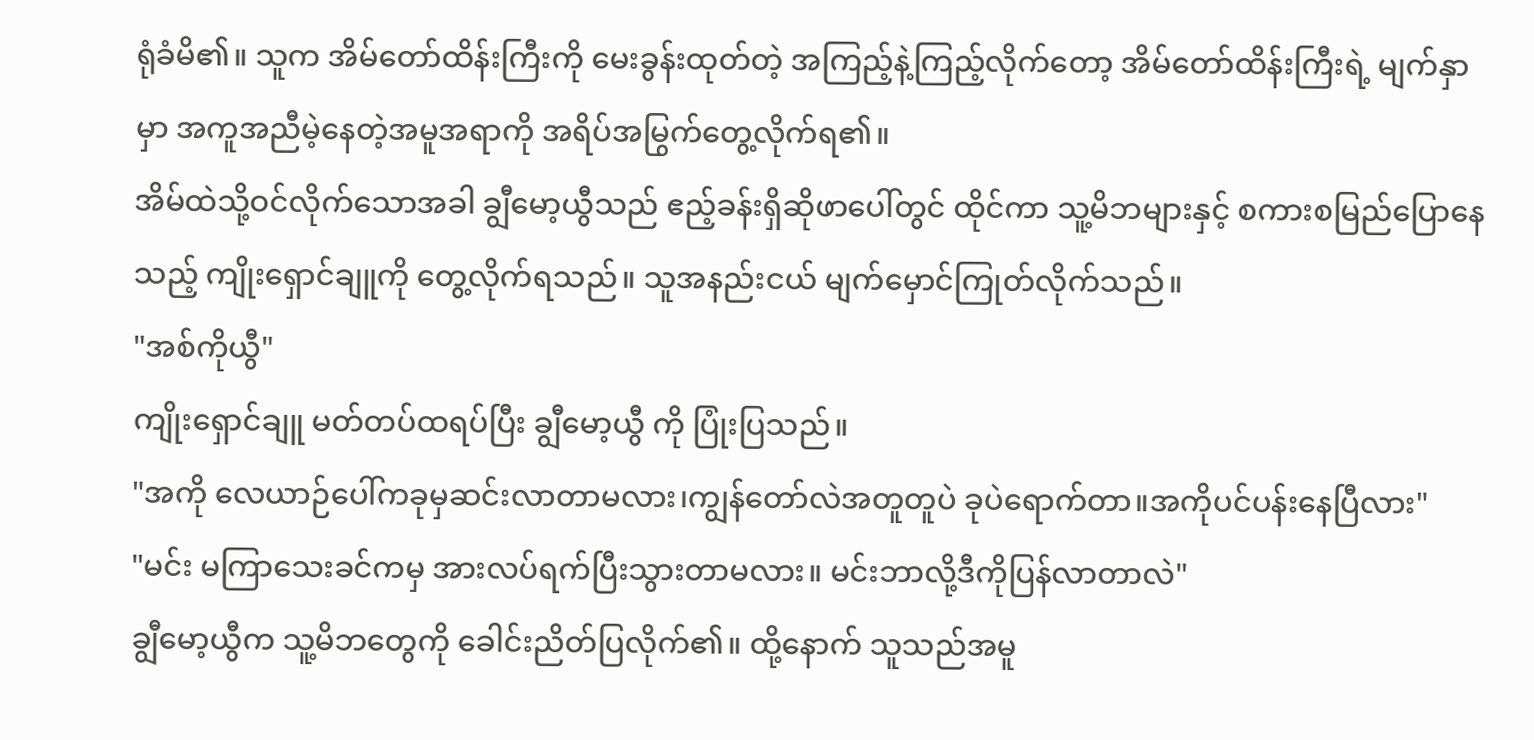ရုံခံမိ၏။ သူက အိမ်တော်ထိန်းကြီးကို မေးခွန်းထုတ်တဲ့ အကြည့်နဲ့ကြည့်လိုက်တော့ အိမ်တော်ထိန်းကြီးရဲ့ မျက်နှာမှာ အကူအညီမဲ့နေတဲ့အမူအရာကို အရိပ်အမြွက်တွေ့လိုက်ရ၏။
အိမ်ထဲသို့ဝင်လိုက်သောအခါ ချွီမော့ယွီသည် ဧည့်ခန်းရှိဆိုဖာပေါ်တွင် ထိုင်ကာ သူ့မိဘများနှင့် စကားစမြည်ပြောနေသည့် ကျိုးရှောင်ချူကို တွေ့လိုက်ရသည်။ သူအနည်းငယ် မျက်မှောင်ကြုတ်လိုက်သည်။
"အစ်ကိုယွီ"
ကျိုးရှောင်ချူ မတ်တပ်ထရပ်ပြီး ချွီမော့ယွီ ကို ပြုံးပြသည်။
"အကို လေယာဉ်ပေါ်ကခုမှဆင်းလာတာမလား၊ကျွန်တော်လဲအတူတူပဲ ခုပဲရောက်တာ။အကိုပင်ပန်းနေပြီလား"
"မင်း မကြာသေးခင်ကမှ အားလပ်ရက်ပြီးသွားတာမလား။ မင်းဘာလို့ဒီကိုပြန်လာတာလဲ"
ချွီမော့ယွီက သူ့မိဘတွေကို ခေါင်းညိတ်ပြလိုက်၏။ ထို့နောက် သူသည်အမူ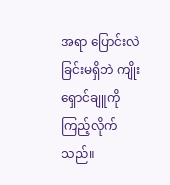အရာ ပြောင်းလဲခြင်းမရှိဘဲ ကျိုးရှောင်ချူကို ကြည့်လိုက်သည်။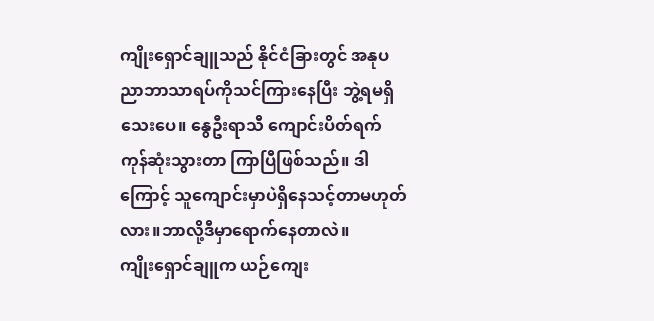ကျိုးရှောင်ချူသည် နိုင်ငံခြားတွင် အနုပညာဘာသာရပ်ကိုသင်ကြားနေပြီး ဘွဲ့ရမရှိသေးပေ။ နွေဦးရာသီ ကျောင်းပိတ်ရက်ကုန်ဆုံးသွားတာ ကြာပြီဖြစ်သည်။ ဒါကြောင့် သူကျောင်းမှာပဲရှိနေသင့်တာမဟုတ်လား။ဘာလို့ဒီမှာရောက်နေတာလဲ။
ကျိုးရှောင်ချူက ယဉ်ကျေး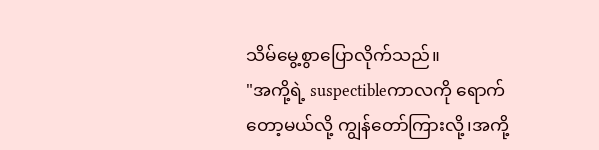သိမ်မွေ့စွာပြောလိုက်သည်။
"အကို့ရဲ့ suspectibleကာလကို ရောက်တော့မယ်လို့ ကျွန်တော်ကြားလို့၊အကို့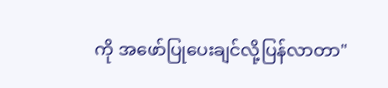ကို အဖော်ပြုပေးချင်လို့ပြန်လာတာ"